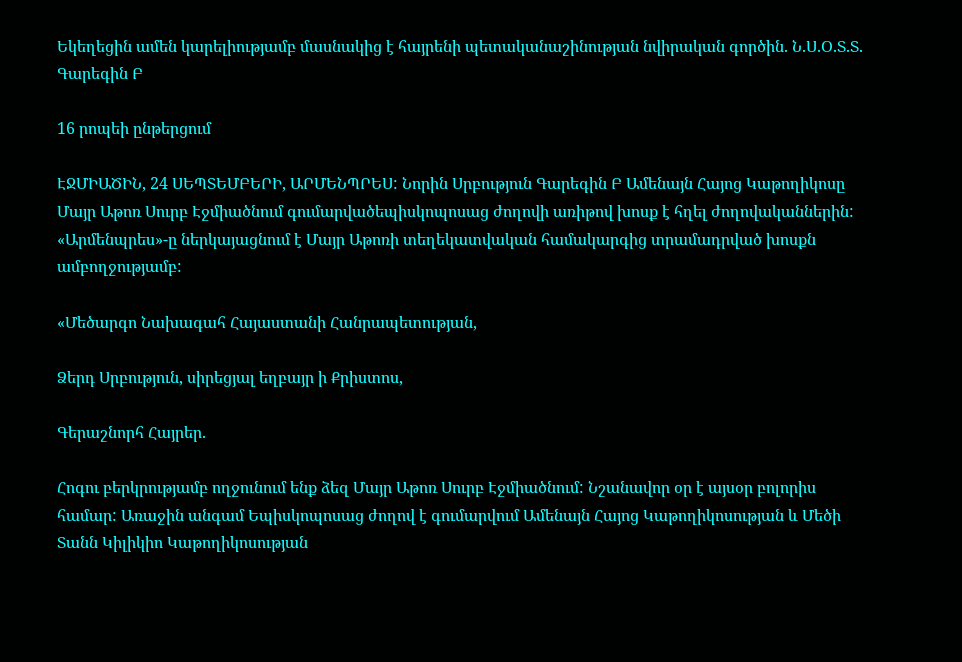Եկեղեցին ամեն կարելիությամբ մասնակից է հայրենի պետականաշինության նվիրական գործին. Ն.Ս.Օ.Տ.Տ. Գարեգին Բ

16 րոպեի ընթերցում

ԷՋՄԻԱԾԻՆ, 24 ՍԵՊՏԵՄԲԵՐԻ, ԱՐՄԵՆՊՐԵՍ: Նորին Սրբություն Գարեգին Բ Ամենայն Հայոց Կաթողիկոսը Մայր Աթոռ Սուրբ Էջմիածնում գումարվածեպիսկոպոսաց ժողովի առիթով խոսք է հղել ժողովականներին: «Արմենպրես»-ը ներկայացնում է Մայր Աթոռի տեղեկատվական համակարգից տրամադրված խոսքն ամբողջությամբ:

«Մեծարգո Նախագահ Հայաստանի Հանրապետության,

Ձերդ Սրբություն, սիրեցյալ եղբայր ի Քրիստոս,

Գերաշնորհ Հայրեր.

Հոգու բերկրությամբ ողջունում ենք ձեզ Մայր Աթոռ Սուրբ Էջմիածնում: Նշանավոր օր է այսօր բոլորիս համար: Առաջին անգամ Եպիսկոպոսաց ժողով է գումարվում Ամենայն Հայոց Կաթողիկոսության և Մեծի Տանն Կիլիկիո Կաթողիկոսության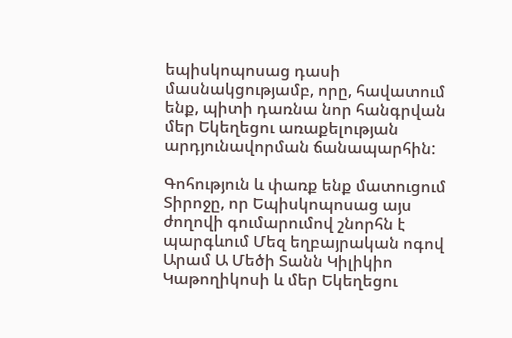եպիսկոպոսաց դասի մասնակցությամբ, որը, հավատում ենք, պիտի դառնա նոր հանգրվան մեր Եկեղեցու առաքելության արդյունավորման ճանապարհին:

Գոհություն և փառք ենք մատուցում Տիրոջը, որ Եպիսկոպոսաց այս ժողովի գումարումով շնորհն է պարգևում Մեզ եղբայրական ոգով Արամ Ա Մեծի Տանն Կիլիկիո Կաթողիկոսի և մեր Եկեղեցու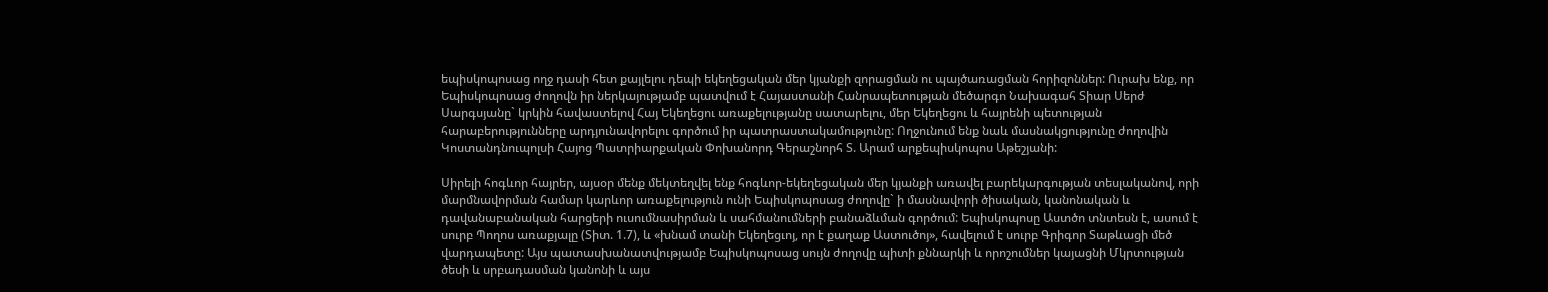եպիսկոպոսաց ողջ դասի հետ քայլելու դեպի եկեղեցական մեր կյանքի զորացման ու պայծառացման հորիզոններ: Ուրախ ենք, որ Եպիսկոպոսաց ժողովն իր ներկայությամբ պատվում է Հայաստանի Հանրապետության մեծարգո Նախագահ Տիար Սերժ Սարգսյանը` կրկին հավաստելով Հայ Եկեղեցու առաքելությանը սատարելու, մեր Եկեղեցու և հայրենի պետության հարաբերությունները արդյունավորելու գործում իր պատրաստակամությունը: Ողջունում ենք նաև մասնակցությունը ժողովին Կոստանդնուպոլսի Հայոց Պատրիարքական Փոխանորդ Գերաշնորհ Տ. Արամ արքեպիսկոպոս Աթեշյանի:

Սիրելի հոգևոր հայրեր, այսօր մենք մեկտեղվել ենք հոգևոր-եկեղեցական մեր կյանքի առավել բարեկարգության տեսլականով, որի մարմնավորման համար կարևոր առաքելություն ունի Եպիսկոպոսաց ժողովը` ի մասնավորի ծիսական, կանոնական և դավանաբանական հարցերի ուսումնասիրման և սահմանումների բանաձևման գործում: Եպիսկոպոսը Աստծո տնտեսն է, ասում է սուրբ Պողոս առաքյալը (Տիտ. 1.7), և «խնամ տանի Եկեղեցւոյ, որ է քաղաք Աստուծոյ», հավելում է սուրբ Գրիգոր Տաթևացի մեծ վարդապետը: Այս պատասխանատվությամբ Եպիսկոպոսաց սույն ժողովը պիտի քննարկի և որոշումներ կայացնի Մկրտության ծեսի և սրբադասման կանոնի և այս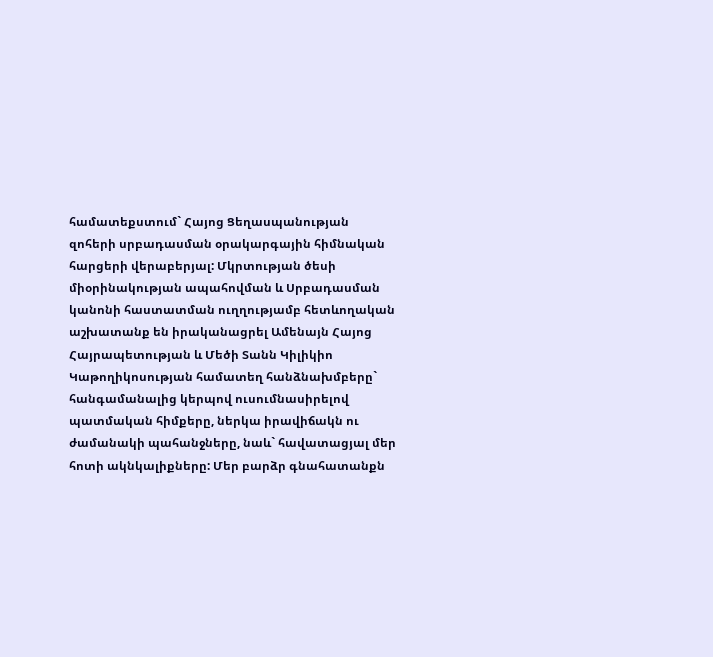համատեքստում` Հայոց Ցեղասպանության զոհերի սրբադասման օրակարգային հիմնական հարցերի վերաբերյալ: Մկրտության ծեսի միօրինակության ապահովման և Սրբադասման կանոնի հաստատման ուղղությամբ հետևողական աշխատանք են իրականացրել Ամենայն Հայոց Հայրապետության և Մեծի Տանն Կիլիկիո Կաթողիկոսության համատեղ հանձնախմբերը` հանգամանալից կերպով ուսումնասիրելով պատմական հիմքերը, ներկա իրավիճակն ու ժամանակի պահանջները, նաև` հավատացյալ մեր հոտի ակնկալիքները: Մեր բարձր գնահատանքն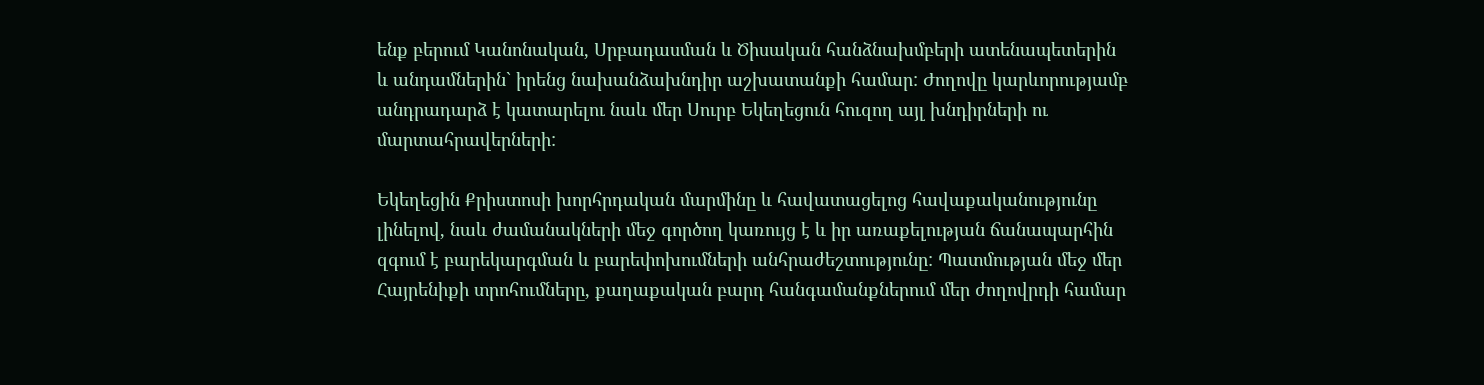ենք բերում Կանոնական, Սրբադասման և Ծիսական հանձնախմբերի ատենապետերին և անդամներին` իրենց նախանձախնդիր աշխատանքի համար: Ժողովը կարևորությամբ անդրադարձ է կատարելու նաև մեր Սուրբ Եկեղեցուն հուզող այլ խնդիրների ու մարտահրավերների:

Եկեղեցին Քրիստոսի խորհրդական մարմինը և հավատացելոց հավաքականությունը լինելով, նաև ժամանակների մեջ գործող կառույց է և իր առաքելության ճանապարհին զգում է բարեկարգման և բարեփոխումների անհրաժեշտությունը: Պատմության մեջ մեր Հայրենիքի տրոհումները, քաղաքական բարդ հանգամանքներում մեր ժողովրդի համար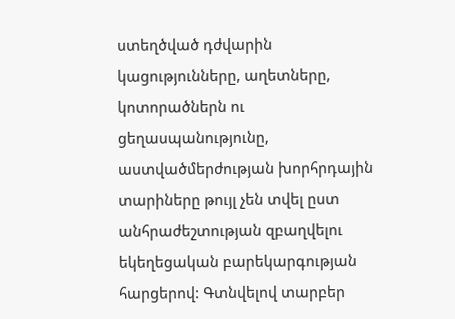ստեղծված դժվարին կացությունները, աղետները, կոտորածներն ու ցեղասպանությունը, աստվածմերժության խորհրդային տարիները թույլ չեն տվել ըստ անհրաժեշտության զբաղվելու եկեղեցական բարեկարգության հարցերով: Գտնվելով տարբեր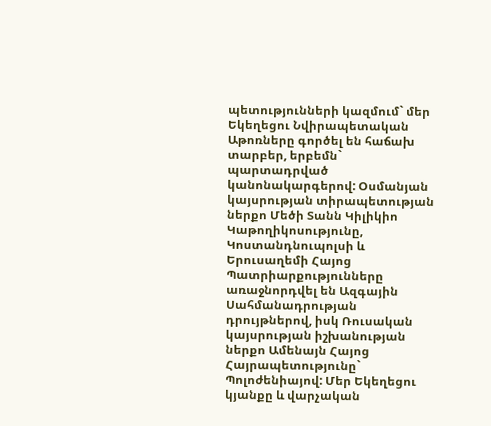պետությունների կազմում` մեր Եկեղեցու Նվիրապետական Աթոռները գործել են հաճախ տարբեր, երբեմն` պարտադրված կանոնակարգերով: Օսմանյան կայսրության տիրապետության ներքո Մեծի Տանն Կիլիկիո Կաթողիկոսությունը, Կոստանդնուպոլսի և Երուսաղեմի Հայոց Պատրիարքությունները առաջնորդվել են Ազգային Սահմանադրության դրույթներով, իսկ Ռուսական կայսրության իշխանության ներքո Ամենայն Հայոց Հայրապետությունը` Պոլոժենիայով: Մեր Եկեղեցու կյանքը և վարչական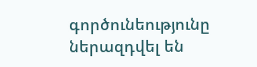գործունեությունը ներազդվել են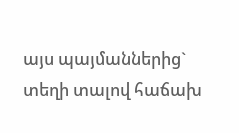այս պայմաններից` տեղի տալով հաճախ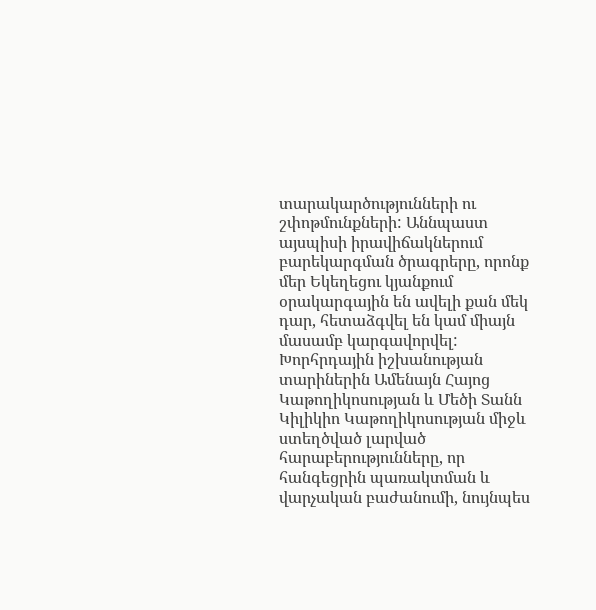տարակարծությունների ու շփոթմունքների: Աննպաստ այսպիսի իրավիճակներում բարեկարգման ծրագրերը, որոնք մեր Եկեղեցու կյանքում օրակարգային են ավելի քան մեկ դար, հետաձգվել են կամ միայն մասամբ կարգավորվել: Խորհրդային իշխանության տարիներին Ամենայն Հայոց Կաթողիկոսության և Մեծի Տանն Կիլիկիո Կաթողիկոսության միջև ստեղծված լարված հարաբերությունները, որ հանգեցրին պառակտման և վարչական բաժանումի, նույնպես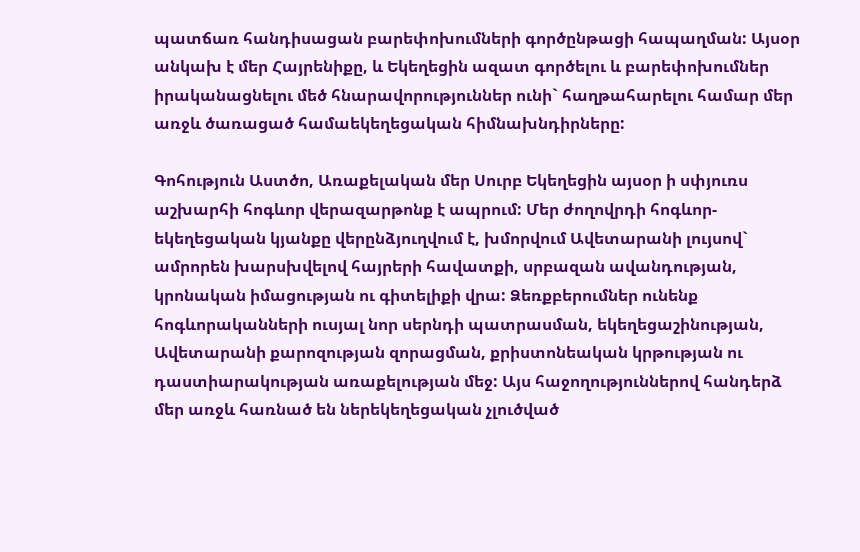պատճառ հանդիսացան բարեփոխումների գործընթացի հապաղման: Այսօր անկախ է մեր Հայրենիքը, և Եկեղեցին ազատ գործելու և բարեփոխումներ իրականացնելու մեծ հնարավորություններ ունի` հաղթահարելու համար մեր առջև ծառացած համաեկեղեցական հիմնախնդիրները:

Գոհություն Աստծո, Առաքելական մեր Սուրբ Եկեղեցին այսօր ի սփյուռս աշխարհի հոգևոր վերազարթոնք է ապրում: Մեր ժողովրդի հոգևոր-եկեղեցական կյանքը վերընձյուղվում է, խմորվում Ավետարանի լույսով` ամրորեն խարսխվելով հայրերի հավատքի, սրբազան ավանդության, կրոնական իմացության ու գիտելիքի վրա: Ձեռքբերումներ ունենք հոգևորականների ուսյալ նոր սերնդի պատրասման, եկեղեցաշինության, Ավետարանի քարոզության զորացման, քրիստոնեական կրթության ու դաստիարակության առաքելության մեջ: Այս հաջողություններով հանդերձ մեր առջև հառնած են ներեկեղեցական չլուծված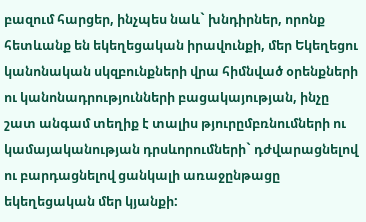բազում հարցեր, ինչպես նաև` խնդիրներ, որոնք հետևանք են եկեղեցական իրավունքի, մեր Եկեղեցու կանոնական սկզբունքների վրա հիմնված օրենքների ու կանոնադրությունների բացակայության, ինչը շատ անգամ տեղիք է տալիս թյուրըմբռնումների ու կամայականության դրսևորումների` դժվարացնելով ու բարդացնելով ցանկալի առաջընթացը եկեղեցական մեր կյանքի: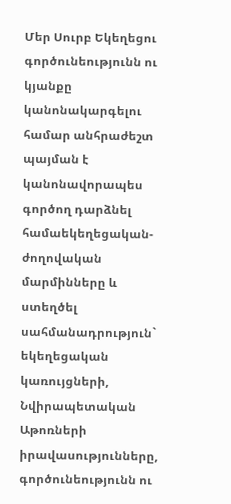Մեր Սուրբ Եկեղեցու գործունեությունն ու կյանքը կանոնակարգելու համար անհրաժեշտ պայման է կանոնավորապես գործող դարձնել համաեկեղեցական-ժողովական մարմինները և ստեղծել սահմանադրություն` եկեղեցական կառույցների, Նվիրապետական Աթոռների իրավասությունները, գործունեությունն ու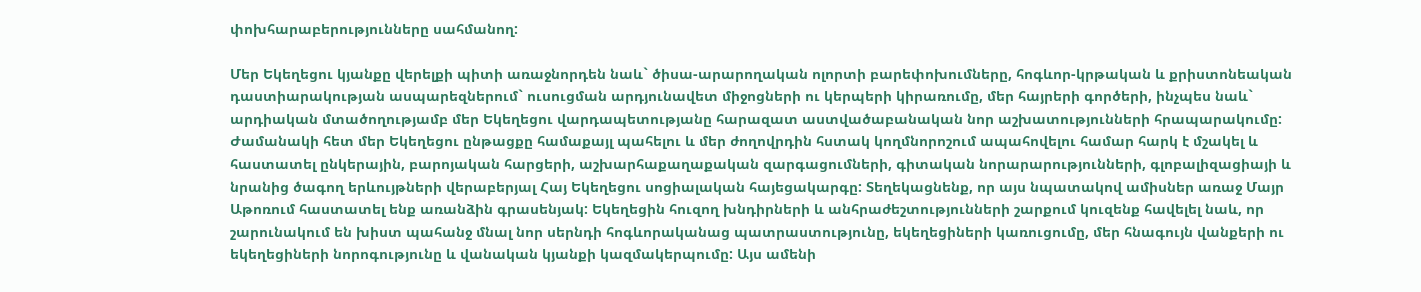փոխհարաբերությունները սահմանող:

Մեր Եկեղեցու կյանքը վերելքի պիտի առաջնորդեն նաև` ծիսա-արարողական ոլորտի բարեփոխումները, հոգևոր-կրթական և քրիստոնեական դաստիարակության ասպարեզներում` ուսուցման արդյունավետ միջոցների ու կերպերի կիրառումը, մեր հայրերի գործերի, ինչպես նաև` արդիական մտածողությամբ մեր Եկեղեցու վարդապետությանը հարազատ աստվածաբանական նոր աշխատությունների հրապարակումը: Ժամանակի հետ մեր Եկեղեցու ընթացքը համաքայլ պահելու և մեր ժողովրդին հստակ կողմնորոշում ապահովելու համար հարկ է մշակել և հաստատել ընկերային, բարոյական հարցերի, աշխարհաքաղաքական զարգացումների, գիտական նորարարությունների, գլոբալիզացիայի և նրանից ծագող երևույթների վերաբերյալ Հայ Եկեղեցու սոցիալական հայեցակարգը: Տեղեկացնենք, որ այս նպատակով ամիսներ առաջ Մայր Աթոռում հաստատել ենք առանձին գրասենյակ: Եկեղեցին հուզող խնդիրների և անհրաժեշտությունների շարքում կուզենք հավելել նաև, որ շարունակում են խիստ պահանջ մնալ նոր սերնդի հոգևորականաց պատրաստությունը, եկեղեցիների կառուցումը, մեր հնագույն վանքերի ու եկեղեցիների նորոգությունը և վանական կյանքի կազմակերպումը: Այս ամենի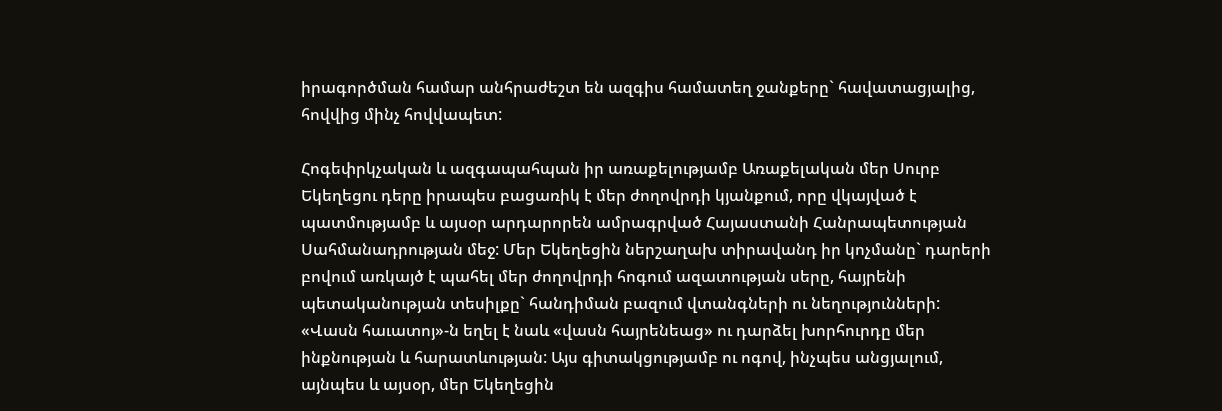իրագործման համար անհրաժեշտ են ազգիս համատեղ ջանքերը` հավատացյալից, հովվից մինչ հովվապետ:

Հոգեփրկչական և ազգապահպան իր առաքելությամբ Առաքելական մեր Սուրբ Եկեղեցու դերը իրապես բացառիկ է մեր ժողովրդի կյանքում, որը վկայված է պատմությամբ և այսօր արդարորեն ամրագրված Հայաստանի Հանրապետության Սահմանադրության մեջ: Մեր Եկեղեցին ներշաղախ տիրավանդ իր կոչմանը` դարերի բովում առկայծ է պահել մեր ժողովրդի հոգում ազատության սերը, հայրենի պետականության տեսիլքը` հանդիման բազում վտանգների ու նեղությունների: «Վասն հաւատոյ»-ն եղել է նաև «վասն հայրենեաց» ու դարձել խորհուրդը մեր ինքնության և հարատևության: Այս գիտակցությամբ ու ոգով, ինչպես անցյալում, այնպես և այսօր, մեր Եկեղեցին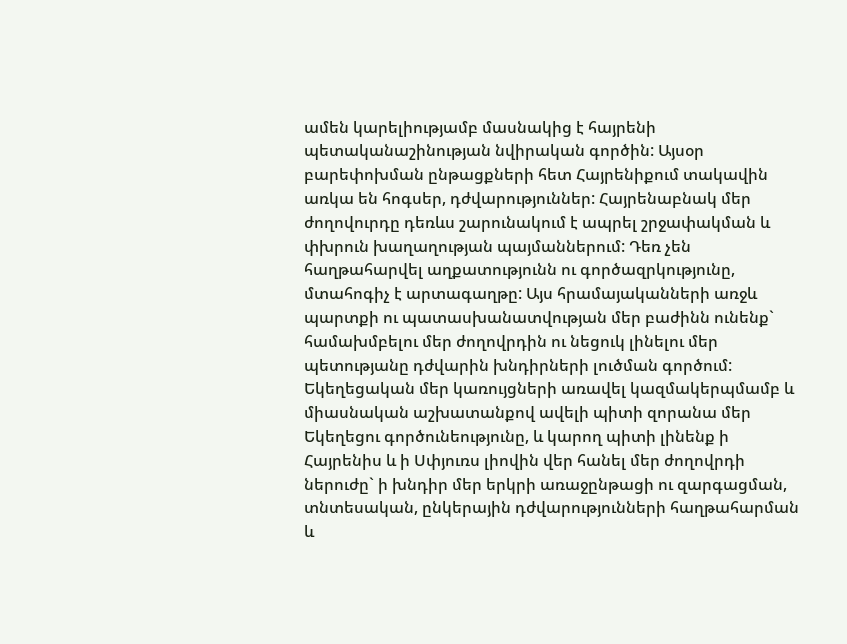ամեն կարելիությամբ մասնակից է հայրենի պետականաշինության նվիրական գործին: Այսօր բարեփոխման ընթացքների հետ Հայրենիքում տակավին առկա են հոգսեր, դժվարություններ: Հայրենաբնակ մեր ժողովուրդը դեռևս շարունակում է ապրել շրջափակման և փխրուն խաղաղության պայմաններում: Դեռ չեն հաղթահարվել աղքատությունն ու գործազրկությունը, մտահոգիչ է արտագաղթը: Այս հրամայականների առջև պարտքի ու պատասխանատվության մեր բաժինն ունենք` համախմբելու մեր ժողովրդին ու նեցուկ լինելու մեր պետությանը դժվարին խնդիրների լուծման գործում: Եկեղեցական մեր կառույցների առավել կազմակերպմամբ և միասնական աշխատանքով ավելի պիտի զորանա մեր Եկեղեցու գործունեությունը, և կարող պիտի լինենք ի Հայրենիս և ի Սփյուռս լիովին վեր հանել մեր ժողովրդի ներուժը` ի խնդիր մեր երկրի առաջընթացի ու զարգացման, տնտեսական, ընկերային դժվարությունների հաղթահարման և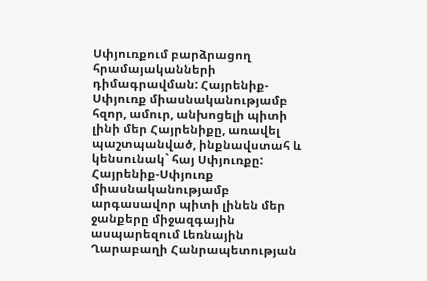Սփյուռքում բարձրացող հրամայականների դիմագրավման: Հայրենիք-Սփյուռք միասնականությամբ հզոր, ամուր, անխոցելի պիտի լինի մեր Հայրենիքը, առավել պաշտպանված, ինքնավստահ և կենսունակ` հայ Սփյուռքը: Հայրենիք-Սփյուռք միասնականությամբ արգասավոր պիտի լինեն մեր ջանքերը միջազգային ասպարեզում Լեռնային Ղարաբաղի Հանրապետության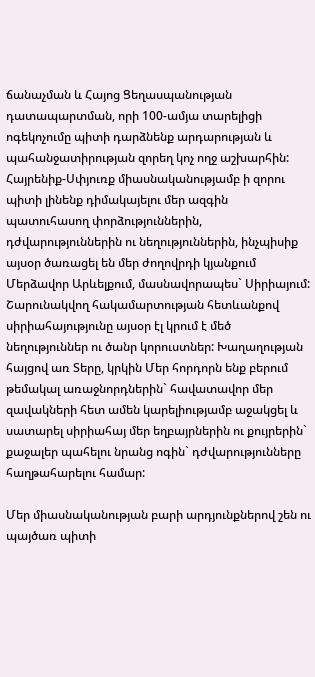ճանաչման և Հայոց Ցեղասպանության դատապարտման, որի 100-ամյա տարելիցի ոգեկոչումը պիտի դարձնենք արդարության և պահանջատիրության զորեղ կոչ ողջ աշխարհին: Հայրենիք-Սփյուռք միասնականությամբ ի զորու պիտի լինենք դիմակայելու մեր ազգին պատուհասող փորձություններին, դժվարություններին ու նեղություններին, ինչպիսիք այսօր ծառացել են մեր ժողովրդի կյանքում Մերձավոր Արևելքում, մասնավորապես` Սիրիայում: Շարունակվող հակամարտության հետևանքով սիրիահայությունը այսօր էլ կրում է մեծ նեղություններ ու ծանր կորուստներ: Խաղաղության հայցով առ Տերը, կրկին Մեր հորդորն ենք բերում թեմակալ առաջնորդներին` հավատավոր մեր զավակների հետ ամեն կարելիությամբ աջակցել և սատարել սիրիահայ մեր եղբայրներին ու քույրերին` քաջալեր պահելու նրանց ոգին` դժվարությունները հաղթահարելու համար:

Մեր միասնականության բարի արդյունքներով շեն ու պայծառ պիտի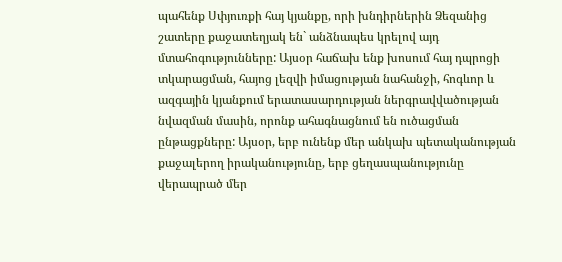պահենք Սփյուռքի հայ կյանքը, որի խնդիրներին Ձեզանից շատերը քաջատեղյակ են` անձնապես կրելով այդ մտահոգությունները: Այսօր հաճախ ենք խոսում հայ դպրոցի տկարացման, հայոց լեզվի իմացության նահանջի, հոգևոր և ազգային կյանքում երատասարդության ներգրավվածության նվազման մասին, որոնք ահագնացնում են ուծացման ընթացքները: Այսօր, երբ ունենք մեր անկախ պետականության քաջալերող իրականությունը, երբ ցեղասպանությունը վերապրած մեր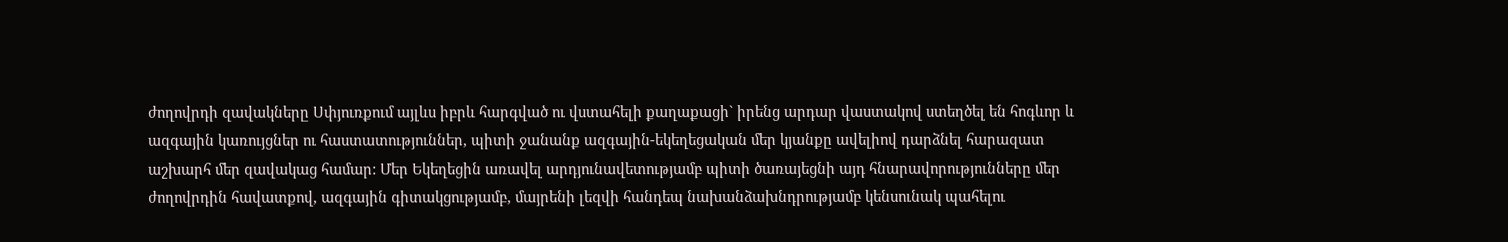ժողովրդի զավակները Սփյուռքում այլևս իբրև հարգված ու վստահելի քաղաքացի` իրենց արդար վաստակով ստեղծել են հոգևոր և ազգային կառույցներ ու հաստատություններ, պիտի ջանանք ազգային-եկեղեցական մեր կյանքը ավելիով դարձնել հարազատ աշխարհ մեր զավակաց համար: Մեր Եկեղեցին առավել արդյունավետությամբ պիտի ծառայեցնի այդ հնարավորությունները մեր ժողովրդին հավատքով, ազգային գիտակցությամբ, մայրենի լեզվի հանդեպ նախանձախնդրությամբ կենսունակ պահելու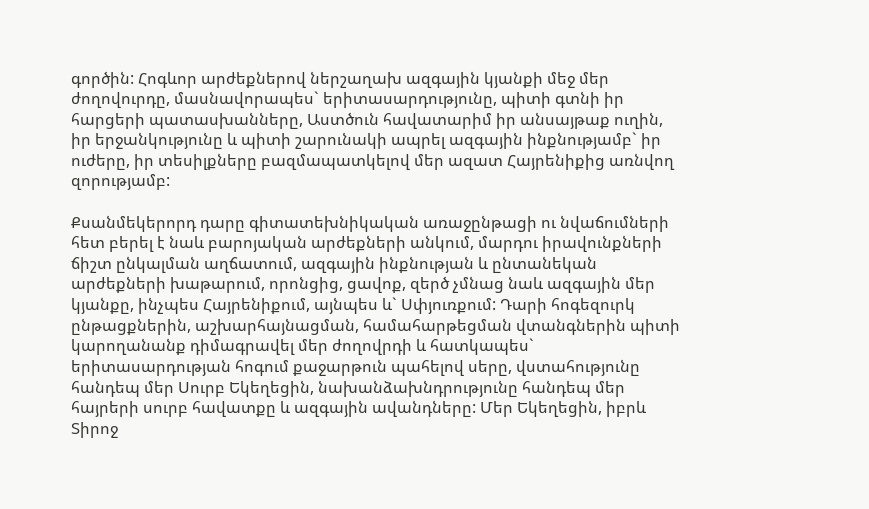գործին: Հոգևոր արժեքներով ներշաղախ ազգային կյանքի մեջ մեր ժողովուրդը, մասնավորապես` երիտասարդությունը, պիտի գտնի իր հարցերի պատասխանները, Աստծուն հավատարիմ իր անսայթաք ուղին, իր երջանկությունը և պիտի շարունակի ապրել ազգային ինքնությամբ` իր ուժերը, իր տեսիլքները բազմապատկելով մեր ազատ Հայրենիքից առնվող զորությամբ:

Քսանմեկերորդ դարը գիտատեխնիկական առաջընթացի ու նվաճումների հետ բերել է նաև բարոյական արժեքների անկում, մարդու իրավունքների ճիշտ ընկալման աղճատում, ազգային ինքնության և ընտանեկան արժեքների խաթարում, որոնցից, ցավոք, զերծ չմնաց նաև ազգային մեր կյանքը, ինչպես Հայրենիքում, այնպես և` Սփյուռքում: Դարի հոգեզուրկ ընթացքներին, աշխարհայնացման, համահարթեցման վտանգներին պիտի կարողանանք դիմագրավել մեր ժողովրդի և հատկապես` երիտասարդության հոգում քաջարթուն պահելով սերը, վստահությունը հանդեպ մեր Սուրբ Եկեղեցին, նախանձախնդրությունը հանդեպ մեր հայրերի սուրբ հավատքը և ազգային ավանդները: Մեր Եկեղեցին, իբրև Տիրոջ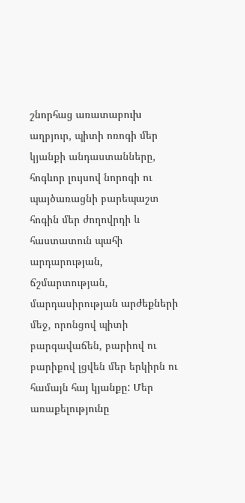շնորհաց առատաբուխ աղբյուր, պիտի ոռոգի մեր կյանքի անդաստանները, հոգևոր լույսով նորոգի ու պայծառացնի բարեպաշտ հոգին մեր ժողովրդի և հաստատուն պահի արդարության, ճշմարտության, մարդասիրության արժեքների մեջ, որոնցով պիտի բարգավաճեն, բարիով ու բարիքով լցվեն մեր երկիրն ու համայն հայ կյանքը: Մեր առաքելությունը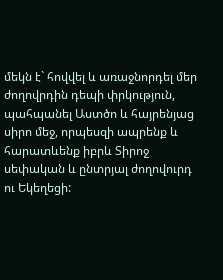մեկն է` հովվել և առաջնորդել մեր ժողովրդին դեպի փրկություն, պահպանել Աստծո և հայրենյաց սիրո մեջ, որպեսզի ապրենք և հարատևենք իբրև Տիրոջ սեփական և ընտրյալ ժողովուրդ ու Եկեղեցի: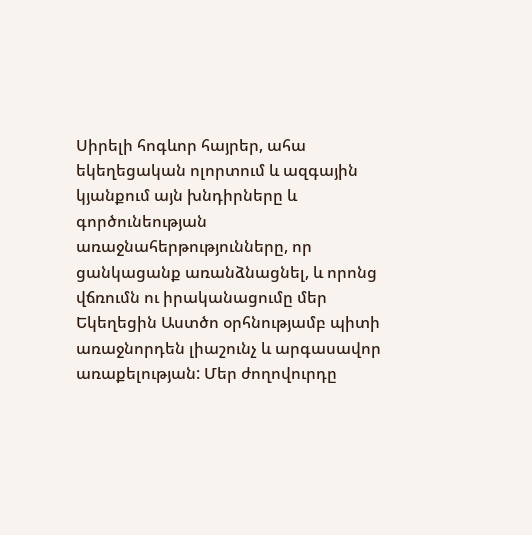Սիրելի հոգևոր հայրեր, ահա եկեղեցական ոլորտում և ազգային կյանքում այն խնդիրները և գործունեության առաջնահերթությունները, որ ցանկացանք առանձնացնել, և որոնց վճռումն ու իրականացումը մեր Եկեղեցին Աստծո օրհնությամբ պիտի առաջնորդեն լիաշունչ և արգասավոր առաքելության: Մեր ժողովուրդը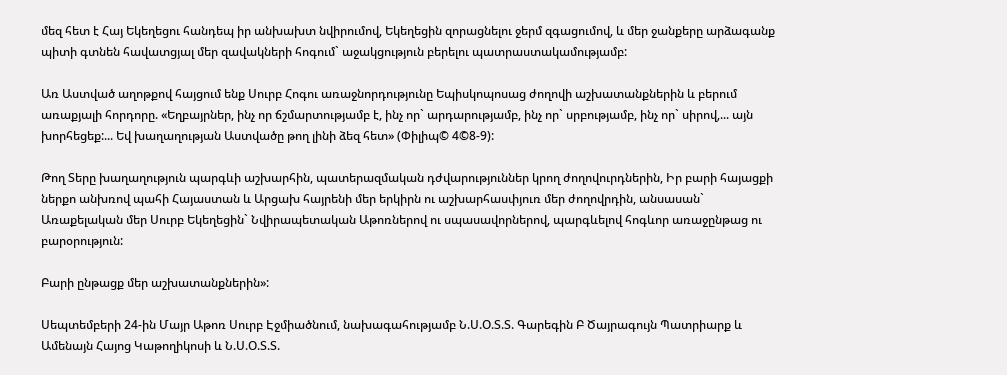մեզ հետ է Հայ Եկեղեցու հանդեպ իր անխախտ նվիրումով, Եկեղեցին զորացնելու ջերմ զգացումով, և մեր ջանքերը արձագանք պիտի գտնեն հավատցյալ մեր զավակների հոգում` աջակցություն բերելու պատրաստակամությամբ:

Առ Աստված աղոթքով հայցում ենք Սուրբ Հոգու առաջնորդությունը Եպիսկոպոսաց ժողովի աշխատանքներին և բերում առաքյալի հորդորը. «Եղբայրներ, ինչ որ ճշմարտությամբ է, ինչ որ` արդարությամբ, ինչ որ` սրբությամբ, ինչ որ` սիրով,... այն խորհեցեք:... Եվ խաղաղության Աստվածը թող լինի ձեզ հետ» (Փիլիպ© 4©8-9):

Թող Տերը խաղաղություն պարգևի աշխարհին, պատերազմական դժվարություններ կրող ժողովուրդներին, Իր բարի հայացքի ներքո անխռով պահի Հայաստան և Արցախ հայրենի մեր երկիրն ու աշխարհասփյուռ մեր ժողովրդին, անսասան` Առաքելական մեր Սուրբ Եկեղեցին` Նվիրապետական Աթոռներով ու սպասավորներով, պարգևելով հոգևոր առաջընթաց ու բարօրություն:

Բարի ընթացք մեր աշխատանքներին»:

Սեպտեմբերի 24-ին Մայր Աթոռ Սուրբ Էջմիածնում, նախագահությամբ Ն.Ս.Օ.Տ.Տ. Գարեգին Բ Ծայրագույն Պատրիարք և Ամենայն Հայոց Կաթողիկոսի և Ն.Ս.Օ.Տ.Տ.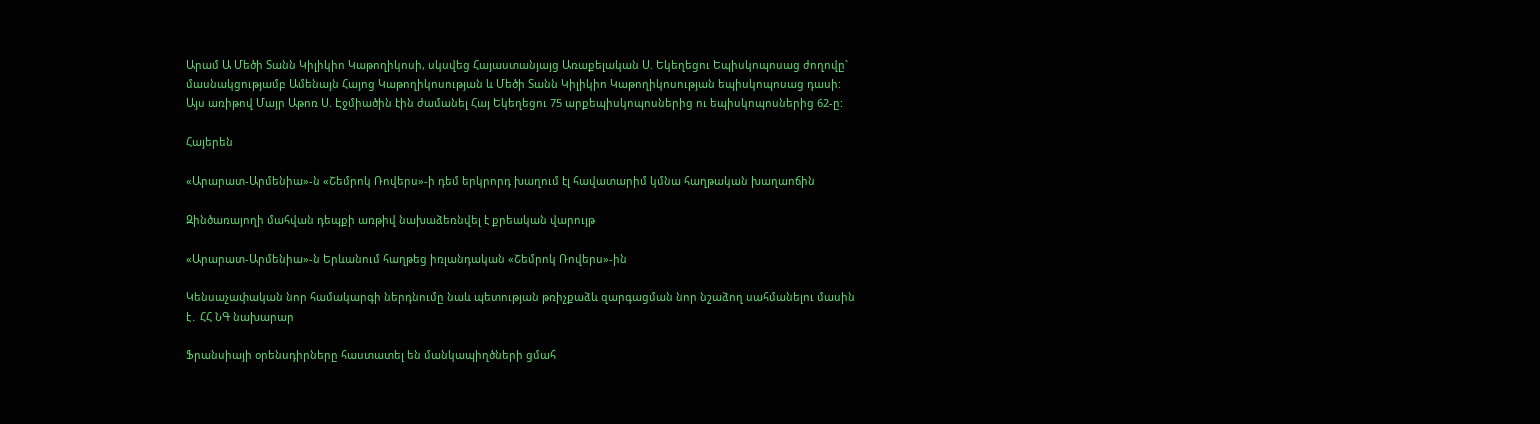Արամ Ա Մեծի Տանն Կիլիկիո Կաթողիկոսի, սկսվեց Հայաստանյայց Առաքելական Ս. Եկեղեցու Եպիսկոպոսաց ժողովը` մասնակցությամբ Ամենայն Հայոց Կաթողիկոսության և Մեծի Տանն Կիլիկիո Կաթողիկոսության եպիսկոպոսաց դասի: Այս առիթով Մայր Աթոռ Ս. Էջմիածին էին ժամանել Հայ Եկեղեցու 75 արքեպիսկոպոսներից ու եպիսկոպոսներից 62-ը:

Հայերեն

«Արարատ-Արմենիա»-ն «Շեմրոկ Ռովերս»-ի դեմ երկրորդ խաղում էլ հավատարիմ կմնա հաղթական խաղաոճին

Զինծառայողի մահվան դեպքի առթիվ նախաձեռնվել է քրեական վարույթ

«Արարատ-Արմենիա»-ն Երևանում հաղթեց իռլանդական «Շեմրոկ Ռովերս»-ին

Կենսաչափական նոր համակարգի ներդնումը նաև պետության թռիչքաձև զարգացման նոր նշաձող սահմանելու մասին է․ ՀՀ ՆԳ նախարար

Ֆրանսիայի օրենսդիրները հաստատել են մանկապիղծների ցմահ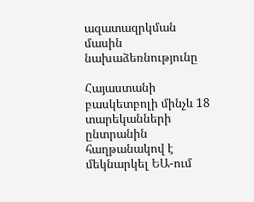ազատազրկման մասին նախաձեռնությունը

Հայաստանի բասկետբոլի մինչև 18 տարեկանների ընտրանին հաղթանակով է մեկնարկել ԵԱ-ում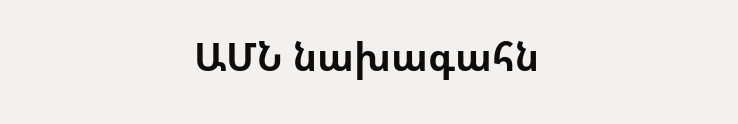ԱՄՆ նախագահն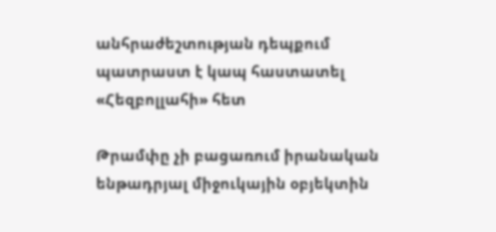անհրաժեշտության դեպքում պատրաստ է կապ հաստատել «Հեզբոլլահի» հետ

Թրամփը չի բացառում իրանական ենթադրյալ միջուկային օբյեկտին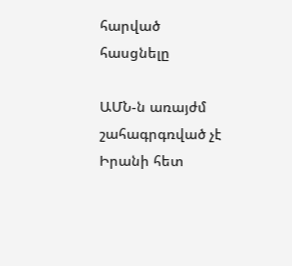հարված հասցնելը

ԱՄՆ-ն առայժմ շահագրգռված չէ Իրանի հետ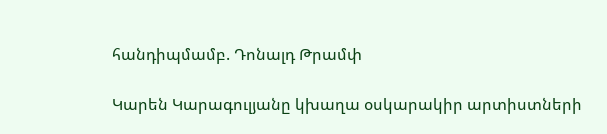հանդիպմամբ. Դոնալդ Թրամփ

Կարեն Կարագուլյանը կխաղա օսկարակիր արտիստների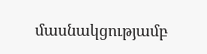մասնակցությամբ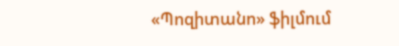«Պոզիտանո» ֆիլմում